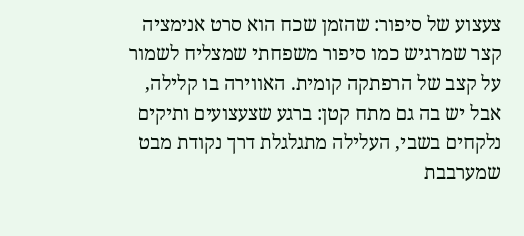צעצוע של סיפור: שהזמן שכח הוא סרט אנימציה קצר שמרגיש כמו סיפור משפחתי שמצליח לשמור על קצב של הרפתקה קומית. האווירה בו קלילה, אבל יש בה גם מתח קטן: ברגע שצעצועים ותיקים נלקחים בשבי, העלילה מתגלגלת דרך נקודת מבט שמערבבת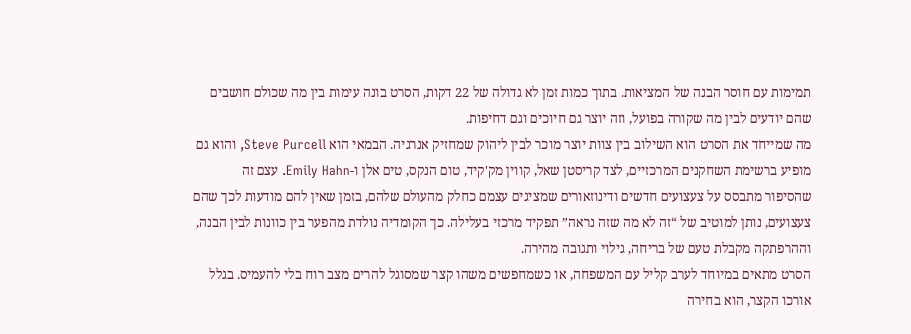תמימות עם חוסר הבנה של המציאות. בתוך כמות זמן לא גדולה של 22 דקות, הסרט בונה עימות בין מה שכולם חושבים שהם יודעים לבין מה שקורה בפועל, וזה יוצר גם חיוכים וגם דחיפות.
מה שמייחד את הסרט הוא השילוב בין צוות יוצר מוכר לבין ליהוק שמחזיק אנרגיה. הבמאי הוא Steve Purcell, והוא גם מופיע ברשימת השחקנים המרכזיים, לצד קריסטן שאל, קווין מק'קיד, טום הנקס, טים אלן ו-Emily Hahn. עצם זה שהסיפור מתבסס על צעצועים חדשים ודינוזאורים שמציגים עצמם כחלק מהעולם שלהם, בזמן שאין להם מודעות לכך שהם צעצועים, נותן למוטיב של “זה לא מה שזה נראה” תפקיד מרכזי בעלילה. כך הקומדיה נולדת מהפער בין כוונות לבין הבנה, וההרפתקה מקבלת טעם של בריחה, גילוי ותגובה מהירה.
הסרט מתאים במיוחד לערב קליל עם המשפחה, או כשמחפשים משהו קצר שמסוגל להרים מצב רוח בלי להעמיס. בגלל אורכו הקצר, הוא בחירה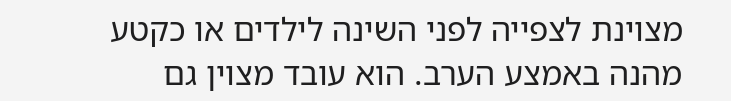מצוינת לצפייה לפני השינה לילדים או כקטע מהנה באמצע הערב. הוא עובד מצוין גם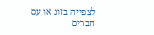לצפייה בזוג או עם חברים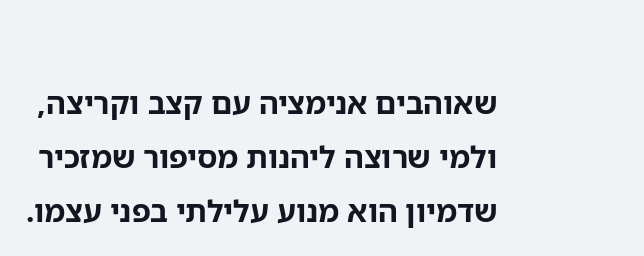שאוהבים אנימציה עם קצב וקריצה, ולמי שרוצה ליהנות מסיפור שמזכיר שדמיון הוא מנוע עלילתי בפני עצמו.